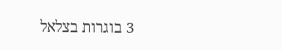3 בוגרות בצלאל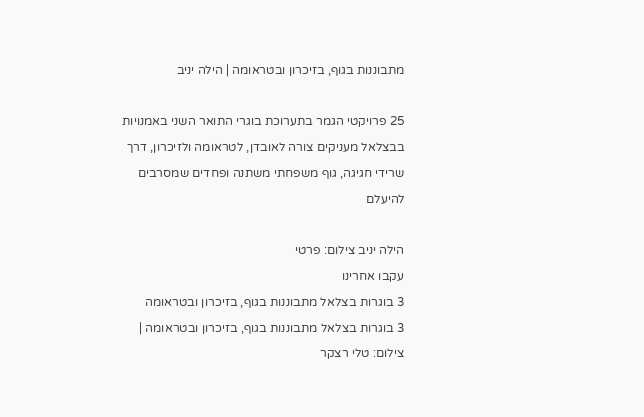מתבוננות בגוף, בזיכרון ובטראומה | הילה יניב

25 פרויקטי הגמר בתערוכת בוגרי התואר השני באמנויות בבצלאל מעניקים צורה לאובדן, לטראומה ולזיכרון, דרך שרידי חגיגה, גוף משפחתי משתנה ופחדים שמסרבים להיעלם

הילה יניב צילום: פרטי
עקבו אחרינו
3 בוגרות בצלאל מתבוננות בגוף, בזיכרון ובטראומה
3 בוגרות בצלאל מתבוננות בגוף, בזיכרון ובטראומה | צילום: טלי רצקר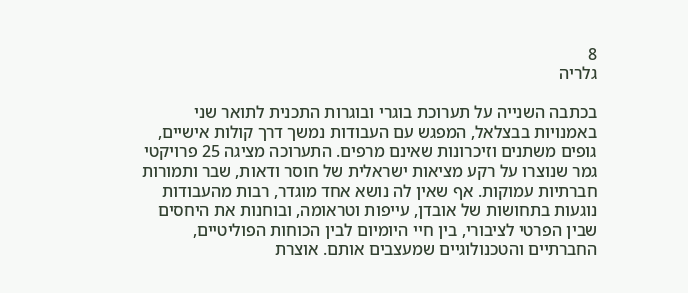8
גלריה

בכתבה השנייה על תערוכת בוגרי ובוגרות התכנית לתואר שני באמנויות בבצלאל, המפגש עם העבודות נמשך דרך קולות אישיים, גופים משתנים וזיכרונות שאינם מרפים. התערוכה מציגה 25 פרויקטי גמר שנוצרו על רקע מציאות ישראלית של חוסר ודאות, שבר ותמורות חברתיות עמוקות. אף שאין לה נושא אחד מוגדר, רבות מהעבודות נוגעות בתחושות של אובדן, עייפות וטראומה, ובוחנות את היחסים שבין הפרטי לציבורי, בין חיי היומיום לבין הכוחות הפוליטיים, החברתיים והטכנולוגיים שמעצבים אותם. אוצרת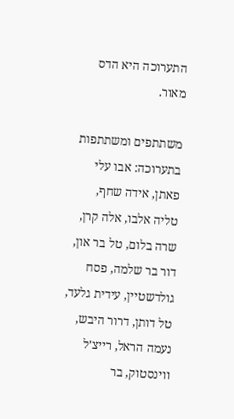התערוכה היא הדס מאור.

משתתפים ומשתתפות בתערוכה: אבו עלי פאתן, אידה שחף, טליה אלבו, אלה קרן, שרה בלום, טל בר און, דור בר שלמה, פסח גולדשטיין, עידית גלעד, טל דותן, דרור היבש, נעמה הראל, רייצ׳ל ווינסטוק, בר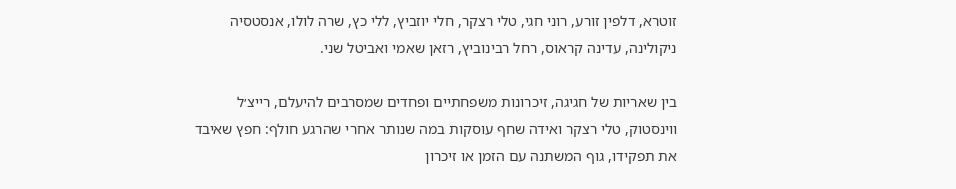זוטרא, דלפין זורע, רוני חגי, טלי רצקר, חלי יוזביץ, ללי כץ, שרה לולו, אנסטסיה ניקולינה, עדינה קראוס, רחל רבינוביץ, רזאן שאמי ואביטל שני.

בין שאריות של חגיגה, זיכרונות משפחתיים ופחדים שמסרבים להיעלם, רייצ׳ל ווינסטוק, טלי רצקר ואידה שחף עוסקות במה שנותר אחרי שהרגע חולף: חפץ שאיבד את תפקידו, גוף המשתנה עם הזמן או זיכרון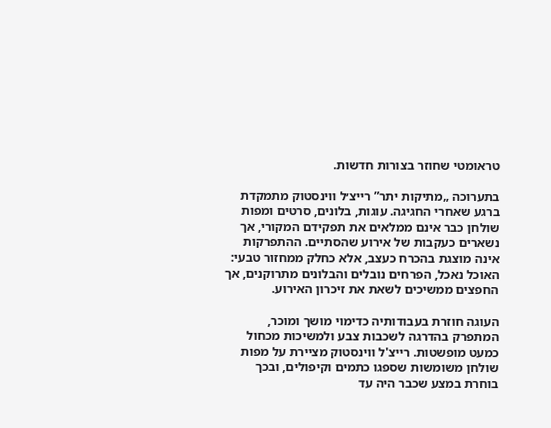טראומטי שחוזר בצורות חדשות.

בתערוכה „מתיקות יתר” רייצ׳ל ווינסטוק מתמקדת ברגע שאחרי החגיגה. עוגות, בלונים, סרטים ומפות שולחן כבר אינם ממלאים את תפקידם המקורי, אך נשארים כעקבות של אירוע שהסתיים. ההתפרקות אינה מוצגת בהכרח כעצב, אלא כחלק ממחזור טבעי: האוכל נאכל, הפרחים נובלים והבלונים מתרוקנים, אך החפצים ממשיכים לשאת את זיכרון האירוע.

העוגה חוזרת בעבודותיה כדימוי מושך ומוכר, המתפרק בהדרגה לשכבות צבע ולמשיכות מכחול כמעט מופשטות. רייצ'ל ווינסטוק מציירת על מפות שולחן משומשות שספגו כתמים וקיפולים, ובכך בוחרת במצע שכבר היה עד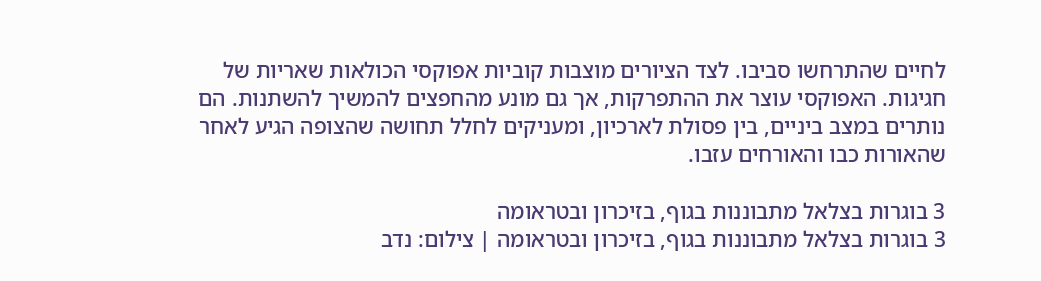לחיים שהתרחשו סביבו. לצד הציורים מוצבות קוביות אפוקסי הכולאות שאריות של חגיגות. האפוקסי עוצר את ההתפרקות, אך גם מונע מהחפצים להמשיך להשתנות. הם נותרים במצב ביניים, בין פסולת לארכיון, ומעניקים לחלל תחושה שהצופה הגיע לאחר שהאורות כבו והאורחים עזבו.

3 בוגרות בצלאל מתבוננות בגוף, בזיכרון ובטראומה
3 בוגרות בצלאל מתבוננות בגוף, בזיכרון ובטראומה | צילום: נדב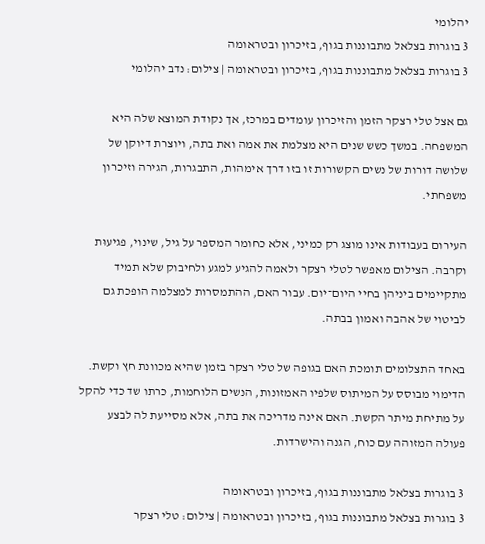יהלומי
3 בוגרות בצלאל מתבוננות בגוף, בזיכרון ובטראומה
3 בוגרות בצלאל מתבוננות בגוף, בזיכרון ובטראומה | צילום: נדב יהלומי

גם אצל טלי רצקר הזמן והזיכרון עומדים במרכז, אך נקודת המוצא שלה היא המשפחה. במשך כשש שנים היא מצלמת את אמה ואת בתה, ויוצרת דיוקן של שלושה דורות של נשים הקשורות זו בזו דרך אימהות, התבגרות, הגירה וזיכרון משפחתי.

העירום בעבודות אינו מוצג רק כמיני, אלא כחומר המספר על גיל, שינוי, פגיעוּת וקרבה. הצילום מאפשר לטלי רצקר ולאמה להגיע למגע ולחיבוק שלא תמיד מתקיימים ביניהן בחיי היום־יום. עבור האם, ההתמסרות למצלמה הופכת גם לביטוי של אהבה ואמון בבתה.

באחד התצלומים תומכת האם בגופה של טלי רצקר בזמן שהיא מכוונת חץ וקשת. הדימוי מבוסס על המיתוס שלפיו האמזונות, הנשים הלוחמות, כרתו שד כדי להקל על מתיחת מיתר הקשת. האם אינה מדריכה את בתה, אלא מסייעת לה לבצע פעולה המזוהה עם כוח, הגנה והישרדות.

3 בוגרות בצלאל מתבוננות בגוף, בזיכרון ובטראומה
3 בוגרות בצלאל מתבוננות בגוף, בזיכרון ובטראומה | צילום: טלי רצקר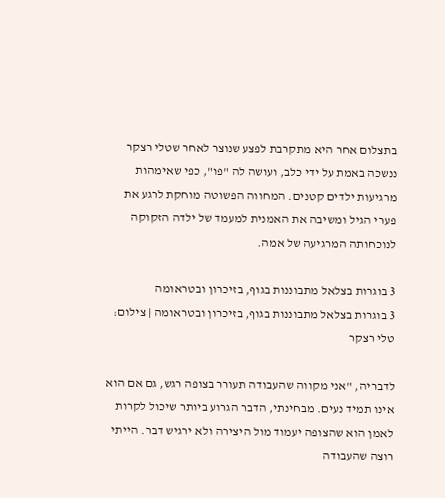בתצלום אחר היא מתקרבת לפצע שנוצר לאחר שטלי רצקר ננשכה באמת על ידי כלב, ועושה לה "פו", כפי שאימהות מרגיעות ילדים קטנים. המחווה הפשוטה מוחקת לרגע את פערי הגיל ומשיבה את האמנית למעמד של ילדה הזקוקה לנוכחותה המרגיעה של אמה.

3 בוגרות בצלאל מתבוננות בגוף, בזיכרון ובטראומה
3 בוגרות בצלאל מתבוננות בגוף, בזיכרון ובטראומה | צילום: טלי רצקר

לדבריה, "אני מקווה שהעבודה תעורר בצופה רגש, גם אם הוא אינו תמיד נעים. מבחינתי, הדבר הגרוע ביותר שיכול לקרות לאמן הוא שהצופה יעמוד מול היצירה ולא ירגיש דבר. הייתי רוצה שהעבודה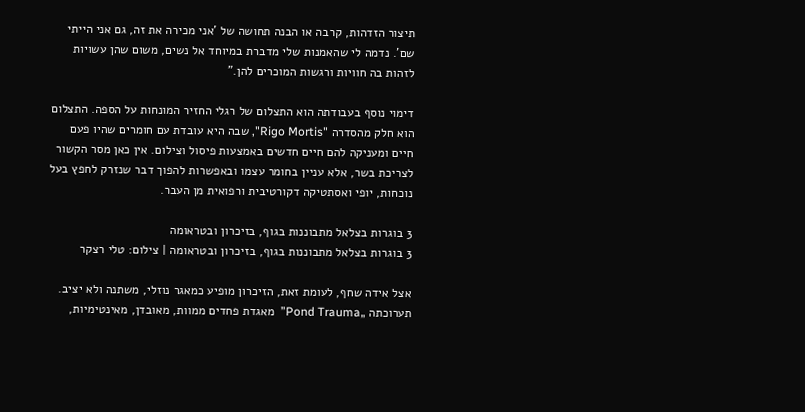תיצור הזדהות, קרבה או הבנה תחושה של 'אני מכירה את זה, גם אני הייתי שם'. נדמה לי שהאמנות שלי מדברת במיוחד אל נשים, משום שהן עשויות לזהות בה חוויות ורגשות המוכרים להן."

דימוי נוסף בעבודתה הוא התצלום של רגלי החזיר המונחות על הספה. התצלום הוא חלק מהסדרה "Rigo Mortis", שבה היא עובדת עם חומרים שהיו פעם חיים ומעניקה להם חיים חדשים באמצעות פיסול וצילום. אין כאן מסר הקשור לצריכת בשר, אלא עניין בחומר עצמו ובאפשרות להפוך דבר שנזרק לחפץ בעל נוכחות, יופי ואסתטיקה דקורטיבית ורפואית מן העבר.

3 בוגרות בצלאל מתבוננות בגוף, בזיכרון ובטראומה
3 בוגרות בצלאל מתבוננות בגוף, בזיכרון ובטראומה | צילום: טלי רצקר

אצל אידה שחף, לעומת זאת, הזיכרון מופיע כמאגר נוזלי, משתנה ולא יציב. תערוכתה „Pond Trauma”  מאגדת פחדים ממוות, מאובדן, מאינטימיות,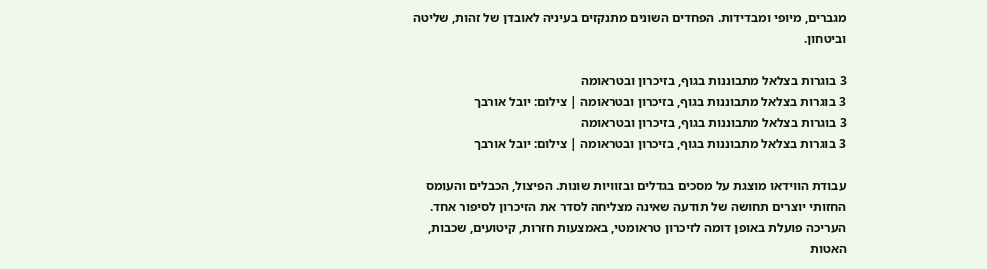מגברים, מיופי ומבדידות. הפחדים השונים מתנקזים בעיניה לאובדן של זהות, שליטה וביטחון.

3 בוגרות בצלאל מתבוננות בגוף, בזיכרון ובטראומה
3 בוגרות בצלאל מתבוננות בגוף, בזיכרון ובטראומה | צילום: יובל אורבך
3 בוגרות בצלאל מתבוננות בגוף, בזיכרון ובטראומה
3 בוגרות בצלאל מתבוננות בגוף, בזיכרון ובטראומה | צילום: יובל אורבך

עבודת הווידאו מוצגת על מסכים בגדלים ובזוויות שונות. הפיצול, הכבלים והעומס החזותי יוצרים תחושה של תודעה שאינה מצליחה לסדר את הזיכרון לסיפור אחד. העריכה פועלת באופן דומה לזיכרון טראומטי, באמצעות חזרות, קיטועים, שכבות, האטות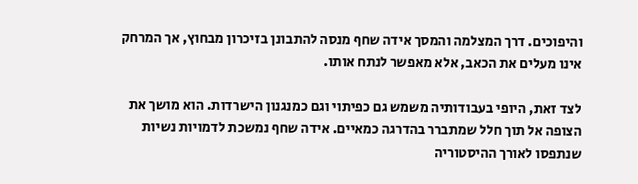והיפוכים. דרך המצלמה והמסך אידה שחף מנסה להתבונן בזיכרון מבחוץ, אך המרחק אינו מעלים את הכאב, אלא מאפשר לנתח אותו.

לצד זאת, היופי בעבודותיה משמש גם כפיתוי וגם כמנגנון הישרדות. הוא מושך את הצופה אל תוך חלל שמתברר בהדרגה כמאיים. אידה שחף נמשכת לדמויות נשיות שנתפסו לאורך ההיסטוריה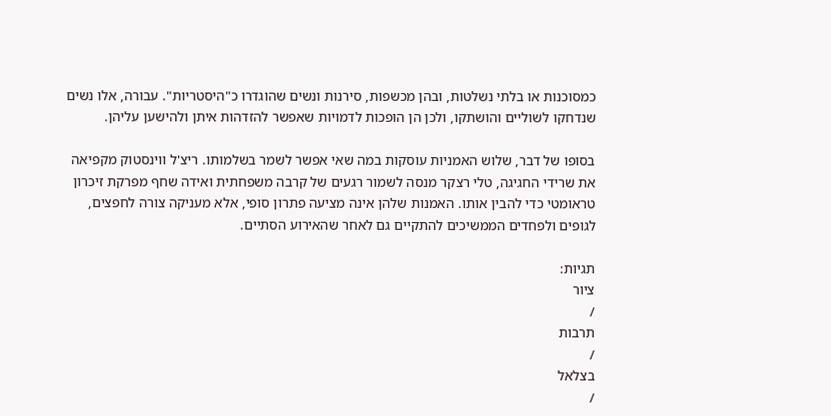כמסוכנות או בלתי נשלטות, ובהן מכשפות, סירנות ונשים שהוגדרו כ"היסטריות". עבורה, אלו נשים שנדחקו לשוליים והושתקו, ולכן הן הופכות לדמויות שאפשר להזדהות איתן ולהישען עליהן.

בסופו של דבר, שלוש האמניות עוסקות במה שאי אפשר לשמר בשלמותו. ריצ'ל ווינסטוק מקפיאה את שרידי החגיגה, טלי רצקר מנסה לשמור רגעים של קרבה משפחתית ואידה שחף מפרקת זיכרון טראומטי כדי להבין אותו. האמנות שלהן אינה מציעה פתרון סופי, אלא מעניקה צורה לחפצים, לגופים ולפחדים הממשיכים להתקיים גם לאחר שהאירוע הסתיים.

תגיות:
ציור
/
תרבות
/
בצלאל
/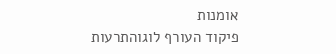אומנות
פיקוד העורף לוגוהתרעות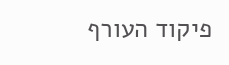פיקוד העורף